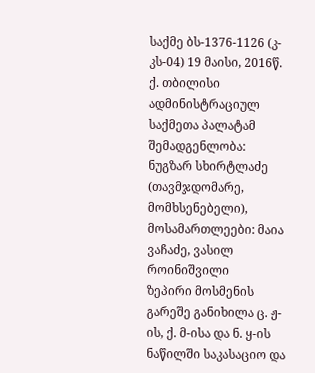საქმე ბს-1376-1126 (კ-კს-04) 19 მაისი, 2016წ.
ქ. თბილისი
ადმინისტრაციულ საქმეთა პალატამ
შემადგენლობა:
ნუგზარ სხირტლაძე (თავმჯდომარე, მომხსენებელი),
მოსამართლეები: მაია ვაჩაძე, ვასილ როინიშვილი
ზეპირი მოსმენის გარეშე განიხილა ც. ჟ-ის, ქ. მ-ისა და ნ. ყ-ის ნაწილში საკასაციო და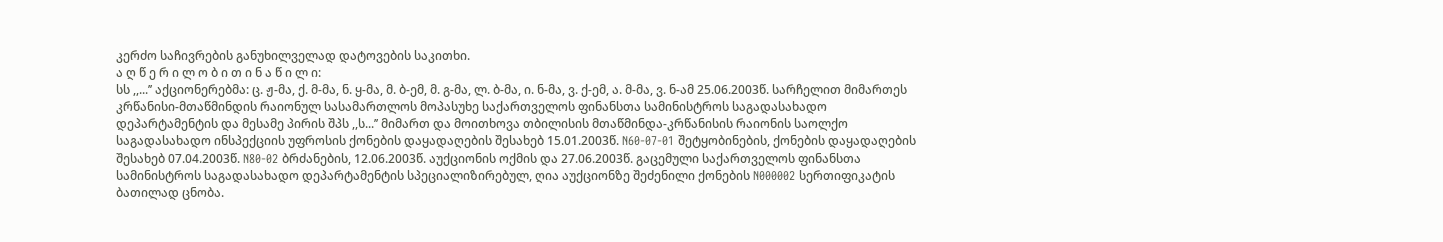კერძო საჩივრების განუხილველად დატოვების საკითხი.
ა ღ წ ე რ ი ლ ო ბ ი თ ი ნ ა წ ი ლ ი:
სს ,,...’’ აქციონერებმა: ც. ჟ-მა, ქ. მ-მა, ნ. ყ-მა, მ. ბ-ემ, მ. გ-მა, ლ. ბ-მა, ი. ნ-მა, ვ. ქ-ემ, ა. მ-მა, ვ. ნ-ამ 25.06.2003წ. სარჩელით მიმართეს კრწანისი-მთაწმინდის რაიონულ სასამართლოს მოპასუხე საქართველოს ფინანსთა სამინისტროს საგადასახადო დეპარტამენტის და მესამე პირის შპს ,,ს...’’ მიმართ და მოითხოვა თბილისის მთაწმინდა-კრწანისის რაიონის საოლქო საგადასახადო ინსპექციის უფროსის ქონების დაყადაღების შესახებ 15.01.2003წ. N60-07-01 შეტყობინების, ქონების დაყადაღების შესახებ 07.04.2003წ. N80-02 ბრძანების, 12.06.2003წ. აუქციონის ოქმის და 27.06.2003წ. გაცემული საქართველოს ფინანსთა სამინისტროს საგადასახადო დეპარტამენტის სპეციალიზირებულ, ღია აუქციონზე შეძენილი ქონების N000002 სერთიფიკატის ბათილად ცნობა.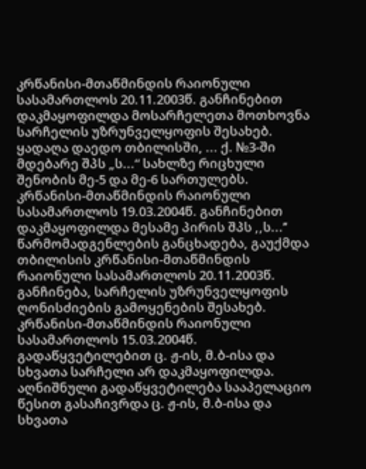კრწანისი-მთაწმინდის რაიონული სასამართლოს 20.11.2003წ. განჩინებით დაკმაყოფილდა მოსარჩელეთა მოთხოვნა სარჩელის უზრუნველყოფის შესახებ. ყადაღა დაედო თბილისში, ... ქ. №3-ში მდებარე შპს „ს...“ სახლზე რიცხული შენობის მე-5 და მე-6 სართულებს.
კრწანისი-მთაწმინდის რაიონული სასამართლოს 19.03.2004წ. განჩინებით დაკმაყოფილდა მესამე პირის შპს ,,ს...’’ წარმომადგენლების განცხადება, გაუქმდა თბილისის კრწანისი-მთაწმინდის რაიონული სასამართლოს 20.11.2003წ. განჩინება, სარჩელის უზრუნველყოფის ღონისძიების გამოყენების შესახებ.
კრწანისი-მთაწმინდის რაიონული სასამართლოს 15.03.2004წ. გადაწყვეტილებით ც. ჟ-ის, მ.ბ-ისა და სხვათა სარჩელი არ დაკმაყოფილდა. აღნიშნული გადაწყვეტილება სააპელაციო წესით გასაჩივრდა ც. ჟ-ის, მ.ბ-ისა და სხვათა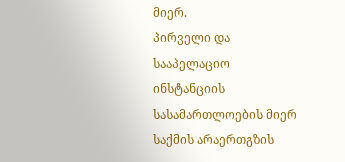მიერ.
პირველი და სააპელაციო ინსტანციის სასამართლოების მიერ საქმის არაერთგზის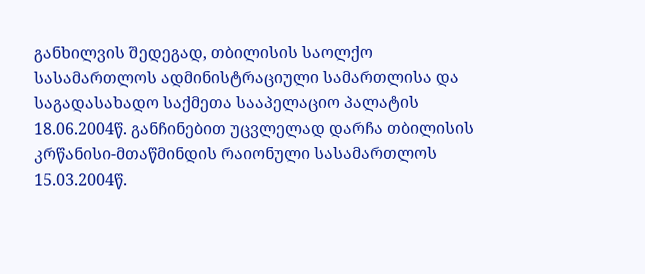განხილვის შედეგად, თბილისის საოლქო სასამართლოს ადმინისტრაციული სამართლისა და საგადასახადო საქმეთა სააპელაციო პალატის 18.06.2004წ. განჩინებით უცვლელად დარჩა თბილისის კრწანისი-მთაწმინდის რაიონული სასამართლოს 15.03.2004წ.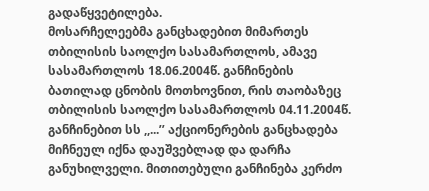გადაწყვეტილება.
მოსარჩელეებმა განცხადებით მიმართეს თბილისის საოლქო სასამართლოს, ამავე სასამართლოს 18.06.2004წ. განჩინების ბათილად ცნობის მოთხოვნით, რის თაობაზეც თბილისის საოლქო სასამართლოს 04.11.2004წ. განჩინებით სს ,,...’’ აქციონერების განცხადება მიჩნეულ იქნა დაუშვებლად და დარჩა განუხილველი. მითითებული განჩინება კერძო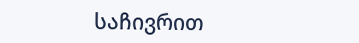საჩივრით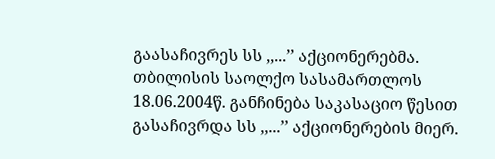გაასაჩივრეს სს ,,...’’ აქციონერებმა.
თბილისის საოლქო სასამართლოს 18.06.2004წ. განჩინება საკასაციო წესით გასაჩივრდა სს ,,...’’ აქციონერების მიერ.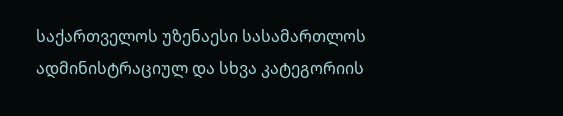საქართველოს უზენაესი სასამართლოს ადმინისტრაციულ და სხვა კატეგორიის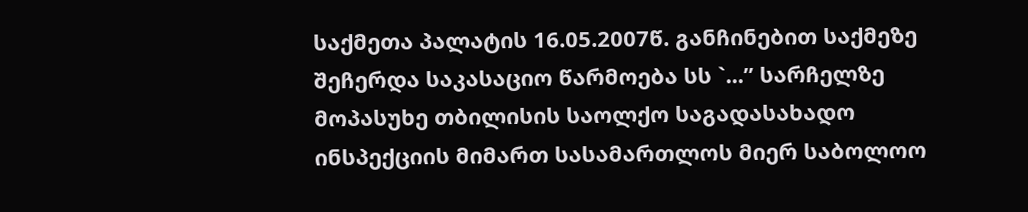საქმეთა პალატის 16.05.2007წ. განჩინებით საქმეზე შეჩერდა საკასაციო წარმოება სს `...” სარჩელზე მოპასუხე თბილისის საოლქო საგადასახადო ინსპექციის მიმართ სასამართლოს მიერ საბოლოო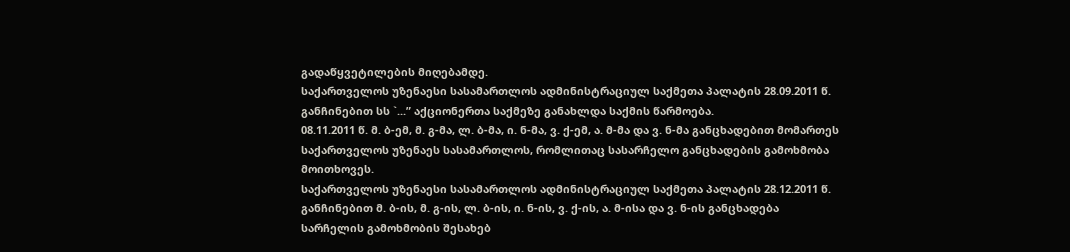გადაწყვეტილების მიღებამდე.
საქართველოს უზენაესი სასამართლოს ადმინისტრაციულ საქმეთა პალატის 28.09.2011 წ. განჩინებით სს `...” აქციონერთა საქმეზე განახლდა საქმის წარმოება.
08.11.2011 წ. მ. ბ-ემ, მ. გ-მა, ლ. ბ-მა, ი. ნ-მა, ვ. ქ-ემ, ა. მ-მა და ვ. ნ-მა განცხადებით მომართეს საქართველოს უზენაეს სასამართლოს, რომლითაც სასარჩელო განცხადების გამოხმობა მოითხოვეს.
საქართველოს უზენაესი სასამართლოს ადმინისტრაციულ საქმეთა პალატის 28.12.2011 წ. განჩინებით მ. ბ-ის, მ. გ-ის, ლ. ბ-ის, ი. ნ-ის, ვ. ქ-ის, ა. მ-ისა და ვ. ნ-ის განცხადება სარჩელის გამოხმობის შესახებ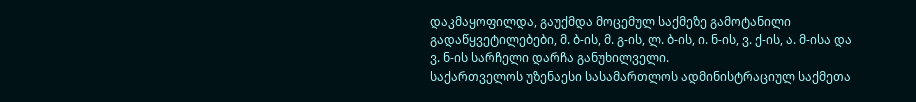დაკმაყოფილდა, გაუქმდა მოცემულ საქმეზე გამოტანილი გადაწყვეტილებები, მ. ბ-ის, მ. გ-ის, ლ. ბ-ის, ი. ნ-ის, ვ. ქ-ის, ა. მ-ისა და ვ. ნ-ის სარჩელი დარჩა განუხილველი.
საქართველოს უზენაესი სასამართლოს ადმინისტრაციულ საქმეთა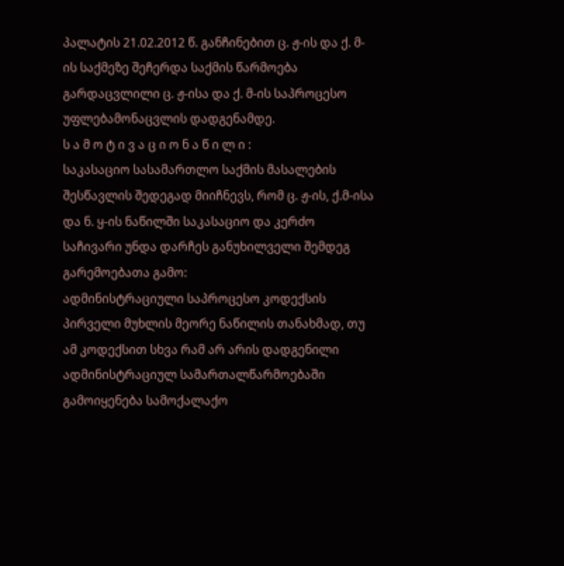პალატის 21.02.2012 წ. განჩინებით ც. ჟ-ის და ქ. მ-ის საქმეზე შეჩერდა საქმის წარმოება გარდაცვლილი ც. ჟ-ისა და ქ. მ-ის საპროცესო უფლებამონაცვლის დადგენამდე.
ს ა მ ო ტ ი ვ ა ც ი ო ნ ა წ ი ლ ი :
საკასაციო სასამართლო საქმის მასალების შესწავლის შედეგად მიიჩნევს, რომ ც. ჟ-ის, ქ.მ-ისა და ნ. ყ-ის ნაწილში საკასაციო და კერძო საჩივარი უნდა დარჩეს განუხილველი შემდეგ გარემოებათა გამო:
ადმინისტრაციული საპროცესო კოდექსის პირველი მუხლის მეორე ნაწილის თანახმად, თუ ამ კოდექსით სხვა რამ არ არის დადგენილი ადმინისტრაციულ სამართალწარმოებაში გამოიყენება სამოქალაქო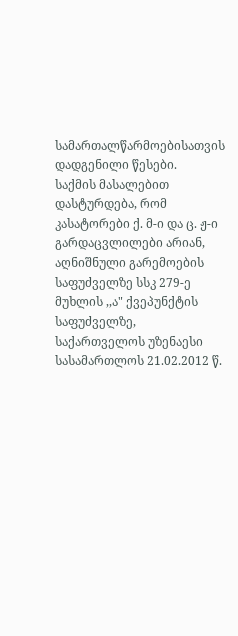სამართალწარმოებისათვის დადგენილი წესები.
საქმის მასალებით დასტურდება, რომ კასატორები ქ. მ-ი და ც. ჟ-ი გარდაცვლილები არიან, აღნიშნული გარემოების საფუძველზე სსკ 279-ე მუხლის ,,ა" ქვეპუნქტის საფუძველზე, საქართველოს უზენაესი სასამართლოს 21.02.2012 წ.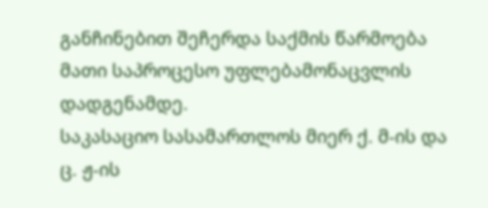განჩინებით შეჩერდა საქმის წარმოება მათი საპროცესო უფლებამონაცვლის დადგენამდე.
საკასაციო სასამართლოს მიერ ქ. მ-ის და ც. ჟ-ის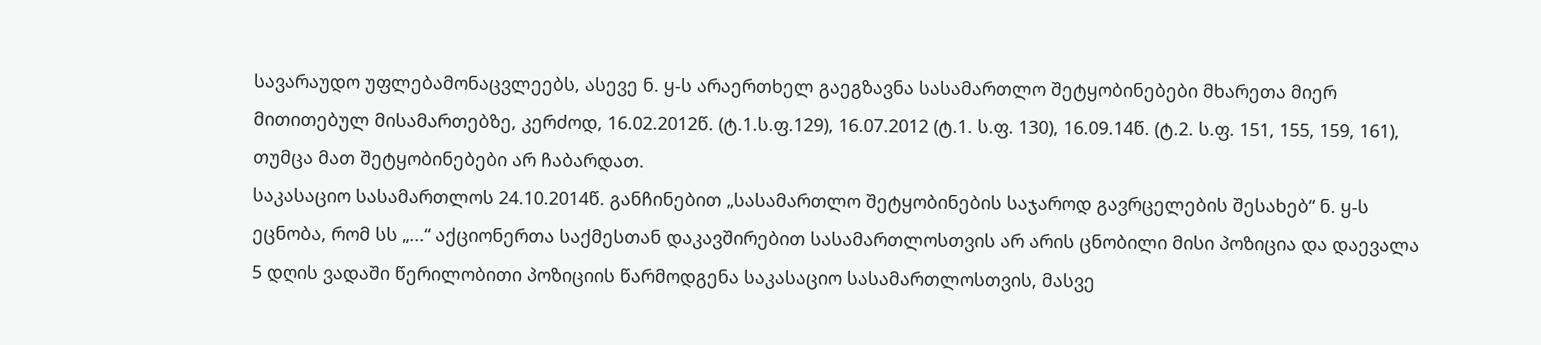სავარაუდო უფლებამონაცვლეებს, ასევე ნ. ყ-ს არაერთხელ გაეგზავნა სასამართლო შეტყობინებები მხარეთა მიერ მითითებულ მისამართებზე, კერძოდ, 16.02.2012წ. (ტ.1.ს.ფ.129), 16.07.2012 (ტ.1. ს.ფ. 130), 16.09.14წ. (ტ.2. ს.ფ. 151, 155, 159, 161), თუმცა მათ შეტყობინებები არ ჩაბარდათ.
საკასაციო სასამართლოს 24.10.2014წ. განჩინებით „სასამართლო შეტყობინების საჯაროდ გავრცელების შესახებ“ ნ. ყ-ს ეცნობა, რომ სს „...“ აქციონერთა საქმესთან დაკავშირებით სასამართლოსთვის არ არის ცნობილი მისი პოზიცია და დაევალა 5 დღის ვადაში წერილობითი პოზიციის წარმოდგენა საკასაციო სასამართლოსთვის, მასვე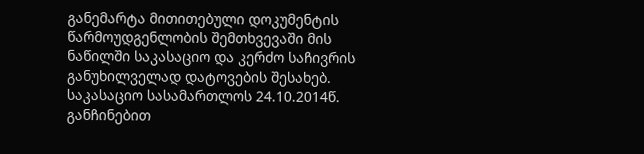განემარტა მითითებული დოკუმენტის წარმოუდგენლობის შემთხვევაში მის ნაწილში საკასაციო და კერძო საჩივრის განუხილველად დატოვების შესახებ.
საკასაციო სასამართლოს 24.10.2014წ. განჩინებით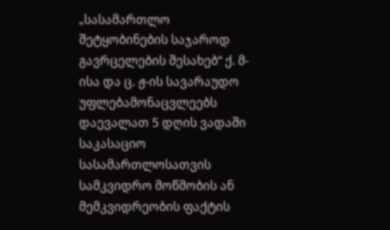„სასამართლო შეტყობინების საჯაროდ გავრცელების შესახებ“ ქ. მ-ისა და ც. ჟ-ის სავარაუდო უფლებამონაცვლეებს დაევალათ 5 დღის ვადაში საკასაციო სასამართლოსათვის სამკვიდრო მოწმობის ან მემკვიდრეობის ფაქტის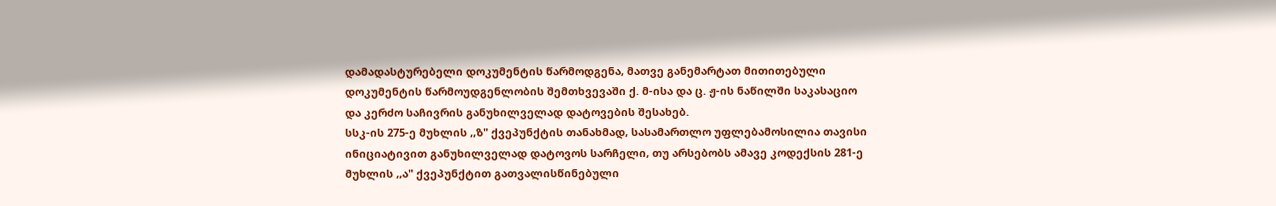დამადასტურებელი დოკუმენტის წარმოდგენა, მათვე განემარტათ მითითებული დოკუმენტის წარმოუდგენლობის შემთხვევაში ქ. მ-ისა და ც. ჟ-ის ნაწილში საკასაციო და კერძო საჩივრის განუხილველად დატოვების შესახებ.
სსკ-ის 275-ე მუხლის ,,ზ" ქვეპუნქტის თანახმად, სასამართლო უფლებამოსილია თავისი ინიციატივით განუხილველად დატოვოს სარჩელი, თუ არსებობს ამავე კოდექსის 281-ე მუხლის ,,ა" ქვეპუნქტით გათვალისწინებული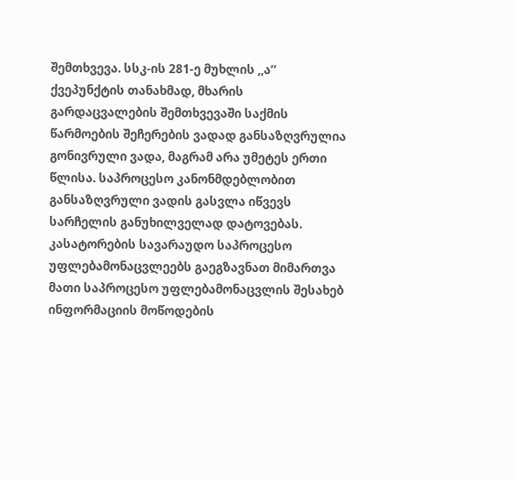შემთხვევა. სსკ-ის 281-ე მუხლის ,,ა’’ ქვეპუნქტის თანახმად, მხარის გარდაცვალების შემთხვევაში საქმის წარმოების შეჩერების ვადად განსაზღვრულია გონივრული ვადა, მაგრამ არა უმეტეს ერთი წლისა. საპროცესო კანონმდებლობით განსაზღვრული ვადის გასვლა იწვევს სარჩელის განუხილველად დატოვებას. კასატორების სავარაუდო საპროცესო უფლებამონაცვლეებს გაეგზავნათ მიმართვა მათი საპროცესო უფლებამონაცვლის შესახებ ინფორმაციის მოწოდების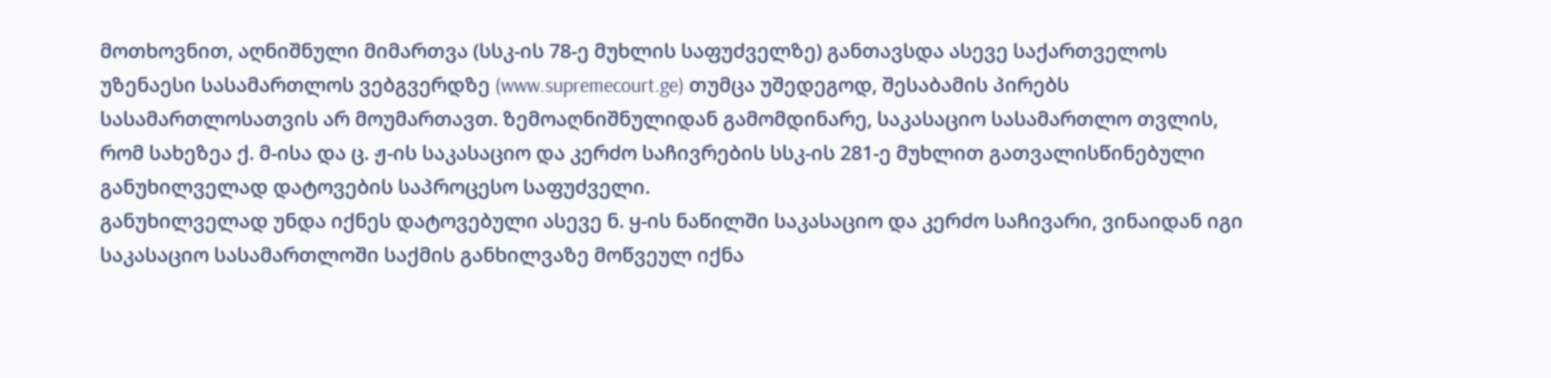მოთხოვნით, აღნიშნული მიმართვა (სსკ-ის 78-ე მუხლის საფუძველზე) განთავსდა ასევე საქართველოს უზენაესი სასამართლოს ვებგვერდზე (www.supremecourt.ge) თუმცა უშედეგოდ, შესაბამის პირებს სასამართლოსათვის არ მოუმართავთ. ზემოაღნიშნულიდან გამომდინარე, საკასაციო სასამართლო თვლის, რომ სახეზეა ქ. მ-ისა და ც. ჟ-ის საკასაციო და კერძო საჩივრების სსკ-ის 281-ე მუხლით გათვალისწინებული განუხილველად დატოვების საპროცესო საფუძველი.
განუხილველად უნდა იქნეს დატოვებული ასევე ნ. ყ-ის ნაწილში საკასაციო და კერძო საჩივარი, ვინაიდან იგი საკასაციო სასამართლოში საქმის განხილვაზე მოწვეულ იქნა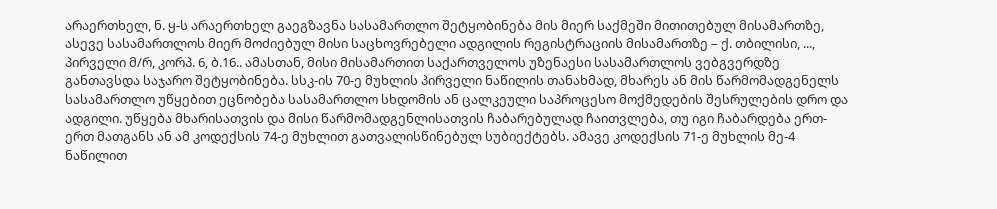არაერთხელ, ნ. ყ-ს არაერთხელ გაეგზავნა სასამართლო შეტყობინება მის მიერ საქმეში მითითებულ მისამართზე, ასევე სასამართლოს მიერ მოძიებულ მისი საცხოვრებელი ადგილის რეგისტრაციის მისამართზე – ქ. თბილისი, ..., პირველი მ/რ, კორპ. 6, ბ.16.. ამასთან, მისი მისამართით საქართველოს უზენაესი სასამართლოს ვებგვერდზე განთავსდა საჯარო შეტყობინება. სსკ-ის 70-ე მუხლის პირველი ნაწილის თანახმად, მხარეს ან მის წარმომადგენელს სასამართლო უწყებით ეცნობება სასამართლო სხდომის ან ცალკეული საპროცესო მოქმედების შესრულების დრო და ადგილი. უწყება მხარისათვის და მისი წარმომადგენლისათვის ჩაბარებულად ჩაითვლება, თუ იგი ჩაბარდება ერთ-ერთ მათგანს ან ამ კოდექსის 74-ე მუხლით გათვალისწინებულ სუბიექტებს. ამავე კოდექსის 71-ე მუხლის მე-4 ნაწილით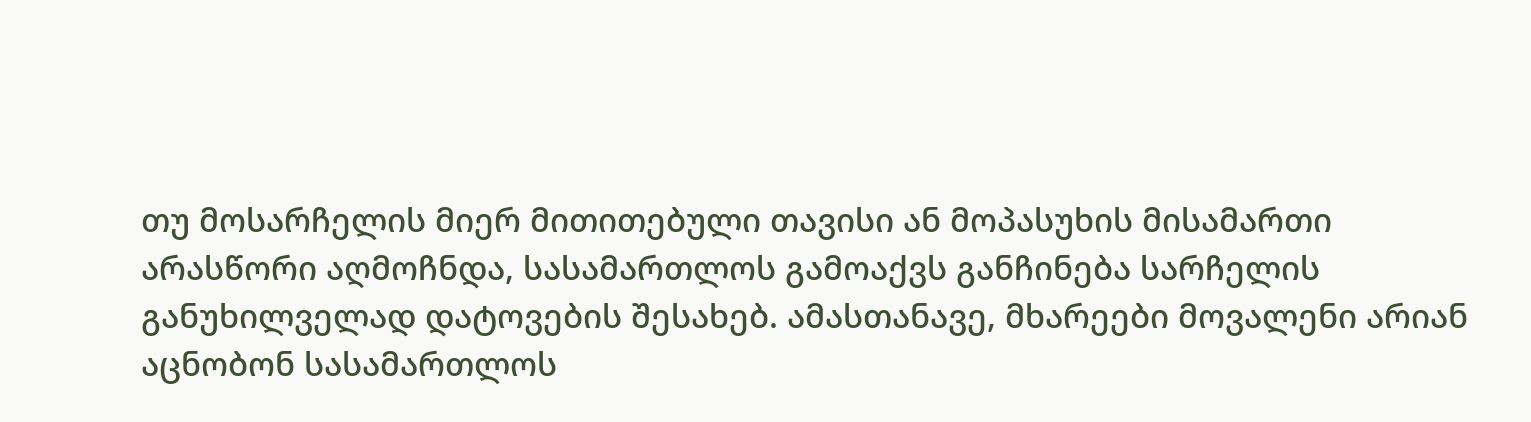თუ მოსარჩელის მიერ მითითებული თავისი ან მოპასუხის მისამართი არასწორი აღმოჩნდა, სასამართლოს გამოაქვს განჩინება სარჩელის განუხილველად დატოვების შესახებ. ამასთანავე, მხარეები მოვალენი არიან აცნობონ სასამართლოს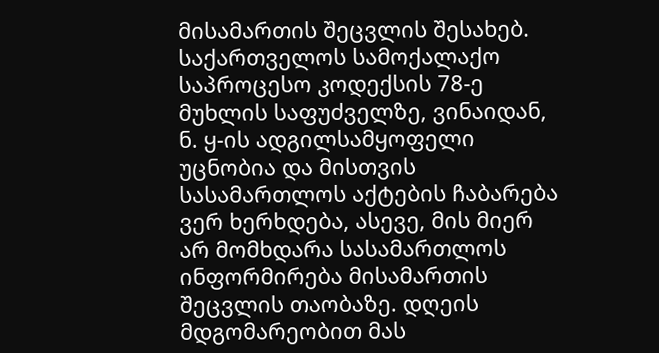მისამართის შეცვლის შესახებ.
საქართველოს სამოქალაქო საპროცესო კოდექსის 78-ე მუხლის საფუძველზე, ვინაიდან, ნ. ყ-ის ადგილსამყოფელი უცნობია და მისთვის სასამართლოს აქტების ჩაბარება ვერ ხერხდება, ასევე, მის მიერ არ მომხდარა სასამართლოს ინფორმირება მისამართის შეცვლის თაობაზე. დღეის მდგომარეობით მას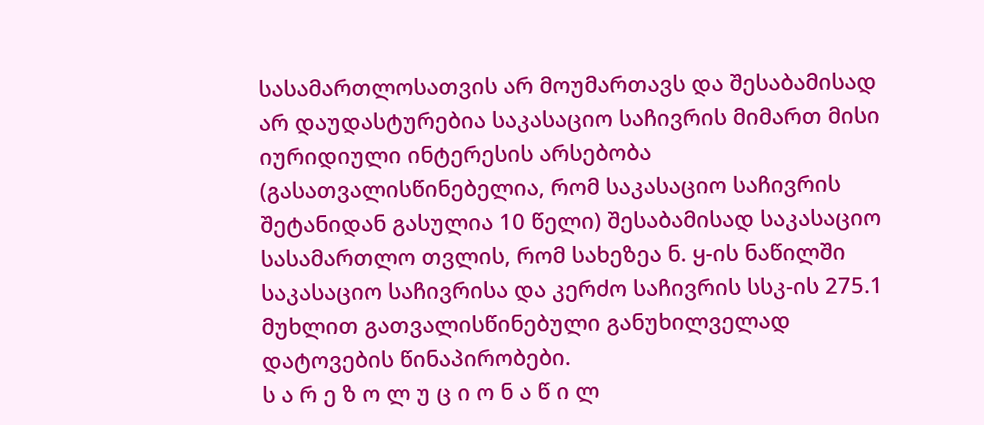სასამართლოსათვის არ მოუმართავს და შესაბამისად არ დაუდასტურებია საკასაციო საჩივრის მიმართ მისი იურიდიული ინტერესის არსებობა (გასათვალისწინებელია, რომ საკასაციო საჩივრის შეტანიდან გასულია 10 წელი) შესაბამისად საკასაციო სასამართლო თვლის, რომ სახეზეა ნ. ყ-ის ნაწილში საკასაციო საჩივრისა და კერძო საჩივრის სსკ-ის 275.1 მუხლით გათვალისწინებული განუხილველად დატოვების წინაპირობები.
ს ა რ ე ზ ო ლ უ ც ი ო ნ ა წ ი ლ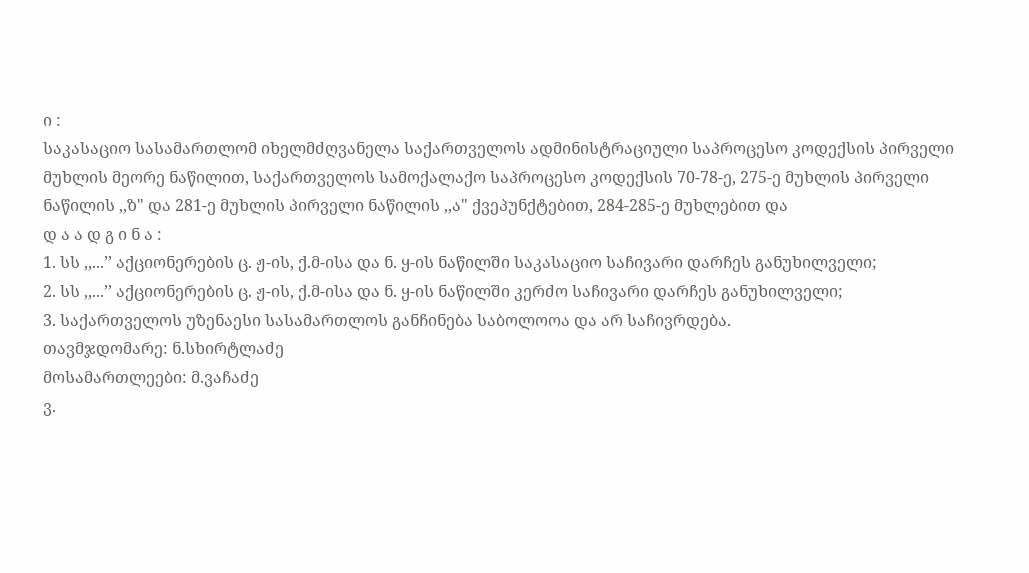ი :
საკასაციო სასამართლომ იხელმძღვანელა საქართველოს ადმინისტრაციული საპროცესო კოდექსის პირველი მუხლის მეორე ნაწილით, საქართველოს სამოქალაქო საპროცესო კოდექსის 70-78-ე, 275-ე მუხლის პირველი ნაწილის ,,ზ" და 281-ე მუხლის პირველი ნაწილის ,,ა" ქვეპუნქტებით, 284-285-ე მუხლებით და
დ ა ა დ გ ი ნ ა :
1. სს ,,...’’ აქციონერების ც. ჟ-ის, ქ.მ-ისა და ნ. ყ-ის ნაწილში საკასაციო საჩივარი დარჩეს განუხილველი;
2. სს ,,...’’ აქციონერების ც. ჟ-ის, ქ.მ-ისა და ნ. ყ-ის ნაწილში კერძო საჩივარი დარჩეს განუხილველი;
3. საქართველოს უზენაესი სასამართლოს განჩინება საბოლოოა და არ საჩივრდება.
თავმჯდომარე: ნ.სხირტლაძე
მოსამართლეები: მ.ვაჩაძე
ვ.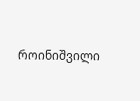როინიშვილი